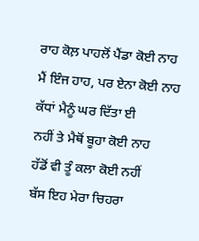ਰਾਹ ਕੋਲ਼ ਪਾਹਲੋਂ ਪੈਂਡਾ ਕੋਈ ਨਾਹ
ਮੈਂ ਇੰਜ ਹਾਹ, ਪਰ ਏਨਾ ਕੋਈ ਨਾਹ
ਕੱਧਾਂ ਮੈਨੂੰ ਘਰ ਦਿੱਤਾ ਈ
ਨਹੀਂ ਤੇ ਮੈਥੋਂ ਬੂਹਾ ਕੋਈ ਨਾਹ
ਹੱਡੋਂ ਵੀ ਤੂੰ ਕਲਾ ਕੋਈ ਨਹੀਂ
ਬੱਸ ਇਹ ਮੇਰਾ ਚਿਹਰਾ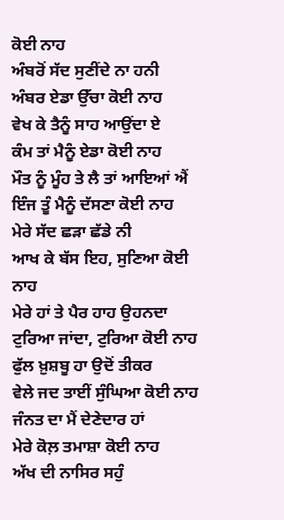ਕੋਈ ਨਾਹ
ਅੰਬਰੋਂ ਸੱਦ ਸੁਣੀਂਦੇ ਨਾ ਹਨੀ
ਅੰਬਰ ਏਡਾ ਉੱਚਾ ਕੋਈ ਨਾਹ
ਵੇਖ ਕੇ ਤੈਨੂੰ ਸਾਹ ਆਉਂਦਾ ਏ
ਕੰਮ ਤਾਂ ਮੈਨੂੰ ਏਡਾ ਕੋਈ ਨਾਹ
ਮੌਤ ਨੂੰ ਮੂੰਹ ਤੇ ਲੈ ਤਾਂ ਆਇਆਂ ਐਂ
ਇੰਜ ਤੂੰ ਮੈਨੂੰ ਦੱਸਣਾ ਕੋਈ ਨਾਹ
ਮੇਰੇ ਸੱਦ ਛੜਾ ਛੱਡੇ ਨੀ
ਆਖ ਕੇ ਬੱਸ ਇਹ, ਸੁਣਿਆ ਕੋਈ ਨਾਹ
ਮੇਰੇ ਹਾਂ ਤੇ ਪੈਰ ਹਾਹ ਉਹਨਦਾ
ਟੁਰਿਆ ਜਾਂਦਾ, ਟੁਰਿਆ ਕੋਈ ਨਾਹ
ਫੁੱਲ ਖ਼ੁਸ਼ਬੂ ਹਾ ਉਦੋਂ ਤੀਕਰ
ਵੇਲੇ ਜਦ ਤਾਈਂ ਸੁੰਘਿਆ ਕੋਈ ਨਾਹ
ਜੰਨਤ ਦਾ ਮੈਂ ਦੇਣੇਦਾਰ ਹਾਂ
ਮੇਰੇ ਕੋਲ਼ ਤਮਾਸ਼ਾ ਕੋਈ ਨਾਹ
ਅੱਖ ਦੀ ਨਾਸਿਰ ਸਹੁੰ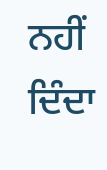ਨਹੀਂ ਦਿੰਦਾ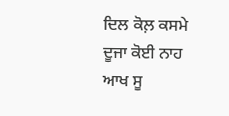ਦਿਲ ਕੋਲ਼ ਕਸਮੇ ਦੂਜਾ ਕੋਈ ਨਾਹ
ਆਖ ਸੂ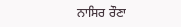ਨਾਸਿਰ ਰੌਣਾ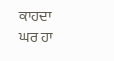ਕਾਹਦਾ
ਘਰ ਹਾ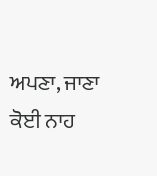ਅਪਣਾ, ਜਾਣਾ ਕੋਈ ਨਾਹ